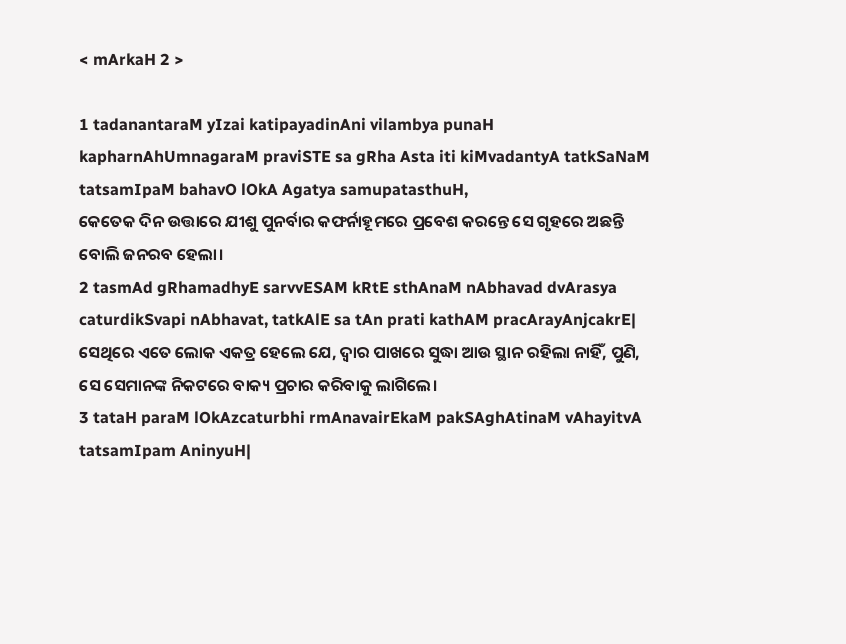< mArkaH 2 >

1 tadanantaraM yIzai katipayadinAni vilambya punaH kapharnAhUmnagaraM praviSTE sa gRha Asta iti kiMvadantyA tatkSaNaM tatsamIpaM bahavO lOkA Agatya samupatasthuH,
କେତେକ ଦିନ ଉତ୍ତାରେ ଯୀଶୁ ପୁନର୍ବାର କଫର୍ନାହୂମରେ ପ୍ରବେଶ କରନ୍ତେ ସେ ଗୃହରେ ଅଛନ୍ତି ବୋଲି ଜନରବ ହେଲା।
2 tasmAd gRhamadhyE sarvvESAM kRtE sthAnaM nAbhavad dvArasya caturdikSvapi nAbhavat, tatkAlE sa tAn prati kathAM pracArayAnjcakrE|
ସେଥିରେ ଏତେ ଲୋକ ଏକତ୍ର ହେଲେ ଯେ, ଦ୍ୱାର ପାଖରେ ସୁଦ୍ଧା ଆଉ ସ୍ଥାନ ରହିଲା ନାହିଁ, ପୁଣି, ସେ ସେମାନଙ୍କ ନିକଟରେ ବାକ୍ୟ ପ୍ରଚାର କରିବାକୁ ଲାଗିଲେ।
3 tataH paraM lOkAzcaturbhi rmAnavairEkaM pakSAghAtinaM vAhayitvA tatsamIpam AninyuH|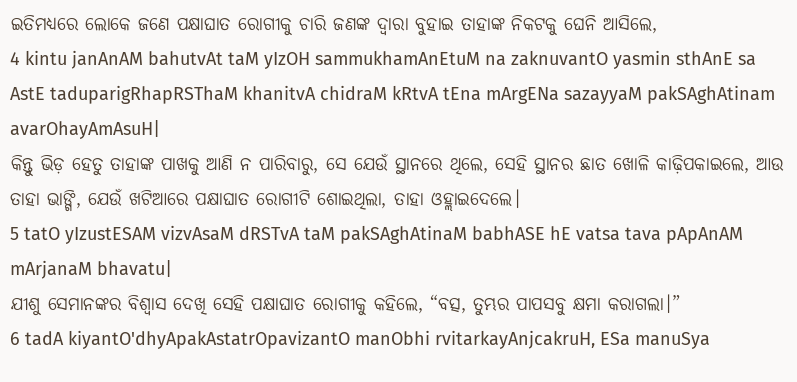ଇତିମଧ୍ୟରେ ଲୋକେ ଜଣେ ପକ୍ଷାଘାତ ରୋଗୀକୁ ଚାରି ଜଣଙ୍କ ଦ୍ୱାରା ବୁହାଇ ତାହାଙ୍କ ନିକଟକୁ ଘେନି ଆସିଲେ,
4 kintu janAnAM bahutvAt taM yIzOH sammukhamAnEtuM na zaknuvantO yasmin sthAnE sa AstE taduparigRhapRSThaM khanitvA chidraM kRtvA tEna mArgENa sazayyaM pakSAghAtinam avarOhayAmAsuH|
କିନ୍ତୁ ଭିଡ଼ ହେତୁ ତାହାଙ୍କ ପାଖକୁ ଆଣି ନ ପାରିବାରୁ, ସେ ଯେଉଁ ସ୍ଥାନରେ ଥିଲେ, ସେହି ସ୍ଥାନର ଛାତ ଖୋଳି କାଢ଼ିପକାଇଲେ, ଆଉ ତାହା ଭାଙ୍ଗି, ଯେଉଁ ଖଟିଆରେ ପକ୍ଷାଘାତ ରୋଗୀଟି ଶୋଇଥିଲା, ତାହା ଓହ୍ଲାଇଦେଲେ।
5 tatO yIzustESAM vizvAsaM dRSTvA taM pakSAghAtinaM babhASE hE vatsa tava pApAnAM mArjanaM bhavatu|
ଯୀଶୁ ସେମାନଙ୍କର ବିଶ୍ୱାସ ଦେଖି ସେହି ପକ୍ଷାଘାତ ରୋଗୀକୁ କହିଲେ, “ବତ୍ସ, ତୁମ୍ଭର ପାପସବୁ କ୍ଷମା କରାଗଲା।”
6 tadA kiyantO'dhyApakAstatrOpavizantO manObhi rvitarkayAnjcakruH, ESa manuSya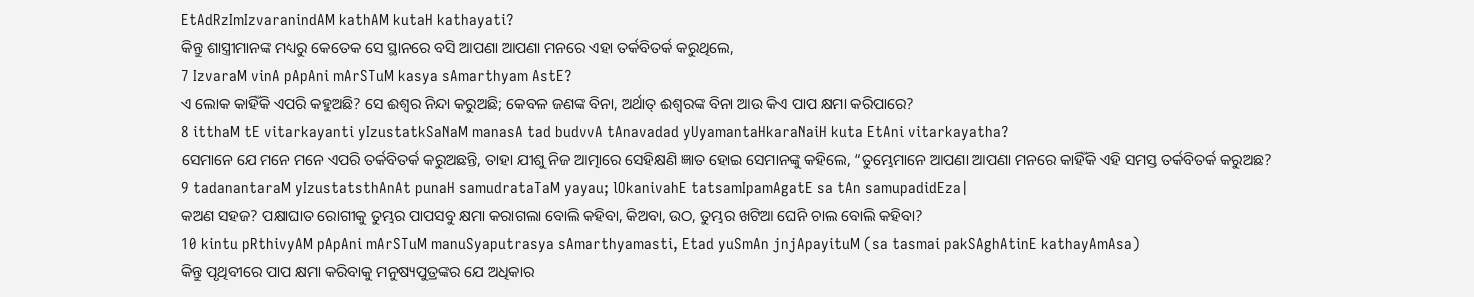EtAdRzImIzvaranindAM kathAM kutaH kathayati?
କିନ୍ତୁ ଶାସ୍ତ୍ରୀମାନଙ୍କ ମଧ୍ୟରୁ କେତେକ ସେ ସ୍ଥାନରେ ବସି ଆପଣା ଆପଣା ମନରେ ଏହା ତର୍କବିତର୍କ କରୁଥିଲେ,
7 IzvaraM vinA pApAni mArSTuM kasya sAmarthyam AstE?
ଏ ଲୋକ କାହିଁକି ଏପରି କହୁଅଛି? ସେ ଈଶ୍ବର ନିନ୍ଦା କରୁଅଛି; କେବଳ ଜଣଙ୍କ ବିନା, ଅର୍ଥାତ୍‍ ଈଶ୍ବରଙ୍କ ବିନା ଆଉ କିଏ ପାପ କ୍ଷମା କରିପାରେ?
8 itthaM tE vitarkayanti yIzustatkSaNaM manasA tad budvvA tAnavadad yUyamantaHkaraNaiH kuta EtAni vitarkayatha?
ସେମାନେ ଯେ ମନେ ମନେ ଏପରି ତର୍କବିତର୍କ କରୁଅଛନ୍ତି, ତାହା ଯୀଶୁ ନିଜ ଆତ୍ମାରେ ସେହିକ୍ଷଣି ଜ୍ଞାତ ହୋଇ ସେମାନଙ୍କୁ କହିଲେ, “ତୁମ୍ଭେମାନେ ଆପଣା ଆପଣା ମନରେ କାହିଁକି ଏହି ସମସ୍ତ ତର୍କବିତର୍କ କରୁଅଛ?
9 tadanantaraM yIzustatsthAnAt punaH samudrataTaM yayau; lOkanivahE tatsamIpamAgatE sa tAn samupadidEza|
କଅଣ ସହଜ? ପକ୍ଷାଘାତ ରୋଗୀକୁ ତୁମ୍ଭର ପାପସବୁ କ୍ଷମା କରାଗଲା ବୋଲି କହିବା, କିଅବା, ଉଠ, ତୁମ୍ଭର ଖଟିଆ ଘେନି ଚାଲ ବୋଲି କହିବା?
10 kintu pRthivyAM pApAni mArSTuM manuSyaputrasya sAmarthyamasti, Etad yuSmAn jnjApayituM (sa tasmai pakSAghAtinE kathayAmAsa)
କିନ୍ତୁ ପୃଥିବୀରେ ପାପ କ୍ଷମା କରିବାକୁ ମନୁଷ୍ୟପୁତ୍ରଙ୍କର ଯେ ଅଧିକାର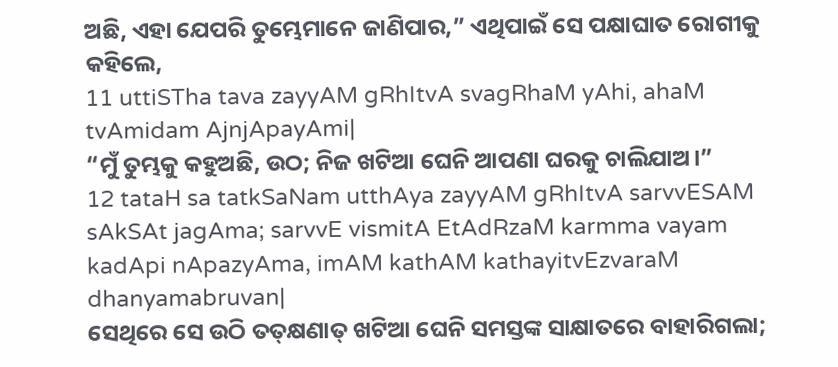ଅଛି, ଏହା ଯେପରି ତୁମ୍ଭେମାନେ ଜାଣିପାର,” ଏଥିପାଇଁ ସେ ପକ୍ଷାଘାତ ରୋଗୀକୁ କହିଲେ,
11 uttiSTha tava zayyAM gRhItvA svagRhaM yAhi, ahaM tvAmidam AjnjApayAmi|
“ମୁଁ ତୁମ୍ଭକୁ କହୁଅଛି, ଉଠ; ନିଜ ଖଟିଆ ଘେନି ଆପଣା ଘରକୁ ଚାଲିଯାଅ।”
12 tataH sa tatkSaNam utthAya zayyAM gRhItvA sarvvESAM sAkSAt jagAma; sarvvE vismitA EtAdRzaM karmma vayam kadApi nApazyAma, imAM kathAM kathayitvEzvaraM dhanyamabruvan|
ସେଥିରେ ସେ ଉଠି ତତ୍‌କ୍ଷଣାତ୍ ଖଟିଆ ଘେନି ସମସ୍ତଙ୍କ ସାକ୍ଷାତରେ ବାହାରିଗଲା;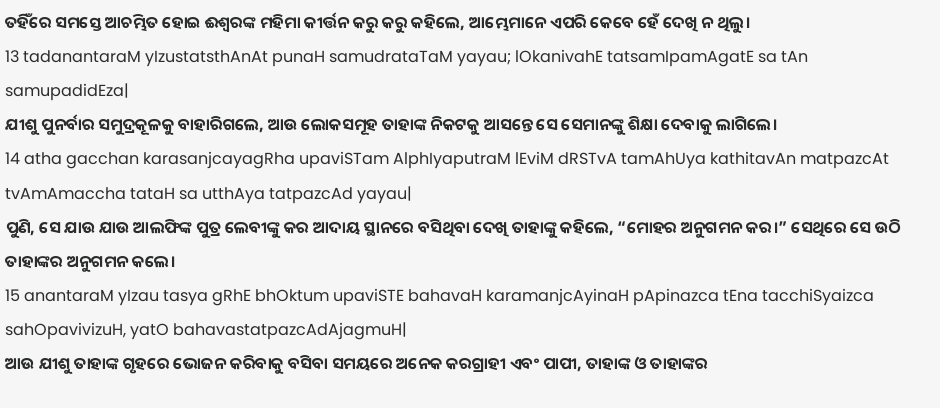ତହିଁରେ ସମସ୍ତେ ଆଚମ୍ଭିତ ହୋଇ ଈଶ୍ବରଙ୍କ ମହିମା କୀର୍ତ୍ତନ କରୁ କରୁ କହିଲେ, ଆମ୍ଭେମାନେ ଏପରି କେବେ ହେଁ ଦେଖି ନ ଥିଲୁ।
13 tadanantaraM yIzustatsthAnAt punaH samudrataTaM yayau; lOkanivahE tatsamIpamAgatE sa tAn samupadidEza|
ଯୀଶୁ ପୁନର୍ବାର ସମୁଦ୍ରକୂଳକୁ ବାହାରିଗଲେ, ଆଉ ଲୋକସମୂହ ତାହାଙ୍କ ନିକଟକୁ ଆସନ୍ତେ ସେ ସେମାନଙ୍କୁ ଶିକ୍ଷା ଦେବାକୁ ଲାଗିଲେ।
14 atha gacchan karasanjcayagRha upaviSTam AlphIyaputraM lEviM dRSTvA tamAhUya kathitavAn matpazcAt tvAmAmaccha tataH sa utthAya tatpazcAd yayau|
ପୁଣି, ସେ ଯାଉ ଯାଉ ଆଲଫିଙ୍କ ପୁତ୍ର ଲେବୀଙ୍କୁ କର ଆଦାୟ ସ୍ଥାନରେ ବସିଥିବା ଦେଖି ତାହାଙ୍କୁ କହିଲେ, “ମୋହର ଅନୁଗମନ କର।” ସେଥିରେ ସେ ଉଠି ତାହାଙ୍କର ଅନୁଗମନ କଲେ।
15 anantaraM yIzau tasya gRhE bhOktum upaviSTE bahavaH karamanjcAyinaH pApinazca tEna tacchiSyaizca sahOpavivizuH, yatO bahavastatpazcAdAjagmuH|
ଆଉ ଯୀଶୁ ତାହାଙ୍କ ଗୃହରେ ଭୋଜନ କରିବାକୁ ବସିବା ସମୟରେ ଅନେକ କରଗ୍ରାହୀ ଏବଂ ପାପୀ, ତାହାଙ୍କ ଓ ତାହାଙ୍କର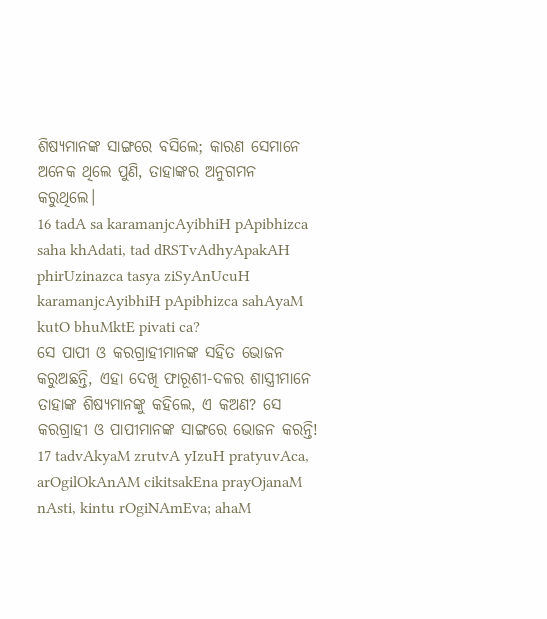ଶିଷ୍ୟମାନଙ୍କ ସାଙ୍ଗରେ ବସିଲେ; କାରଣ ସେମାନେ ଅନେକ ଥିଲେ ପୁଣି, ତାହାଙ୍କର ଅନୁଗମନ କରୁଥିଲେ।
16 tadA sa karamanjcAyibhiH pApibhizca saha khAdati, tad dRSTvAdhyApakAH phirUzinazca tasya ziSyAnUcuH karamanjcAyibhiH pApibhizca sahAyaM kutO bhuMktE pivati ca?
ସେ ପାପୀ ଓ କରଗ୍ରାହୀମାନଙ୍କ ସହିତ ଭୋଜନ କରୁଅଛନ୍ତି, ଏହା ଦେଖି ଫାରୂଶୀ-ଦଳର ଶାସ୍ତ୍ରୀମାନେ ତାହାଙ୍କ ଶିଷ୍ୟମାନଙ୍କୁ କହିଲେ, ଏ କଅଣ? ସେ କରଗ୍ରାହୀ ଓ ପାପୀମାନଙ୍କ ସାଙ୍ଗରେ ଭୋଜନ କରନ୍ତି!
17 tadvAkyaM zrutvA yIzuH pratyuvAca, arOgilOkAnAM cikitsakEna prayOjanaM nAsti, kintu rOgiNAmEva; ahaM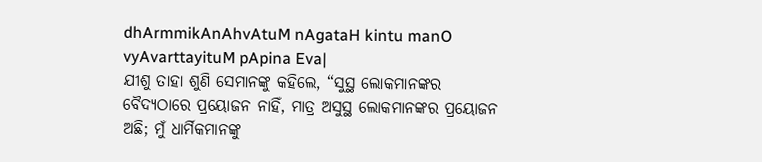dhArmmikAnAhvAtuM nAgataH kintu manO vyAvarttayituM pApina Eva|
ଯୀଶୁ ତାହା ଶୁଣି ସେମାନଙ୍କୁ କହିଲେ, “ସୁସ୍ଥ ଲୋକମାନଙ୍କର ବୈଦ୍ୟଠାରେ ପ୍ରୟୋଜନ ନାହିଁ, ମାତ୍ର ଅସୁସ୍ଥ ଲୋକମାନଙ୍କର ପ୍ରୟୋଜନ ଅଛି; ମୁଁ ଧାର୍ମିକମାନଙ୍କୁ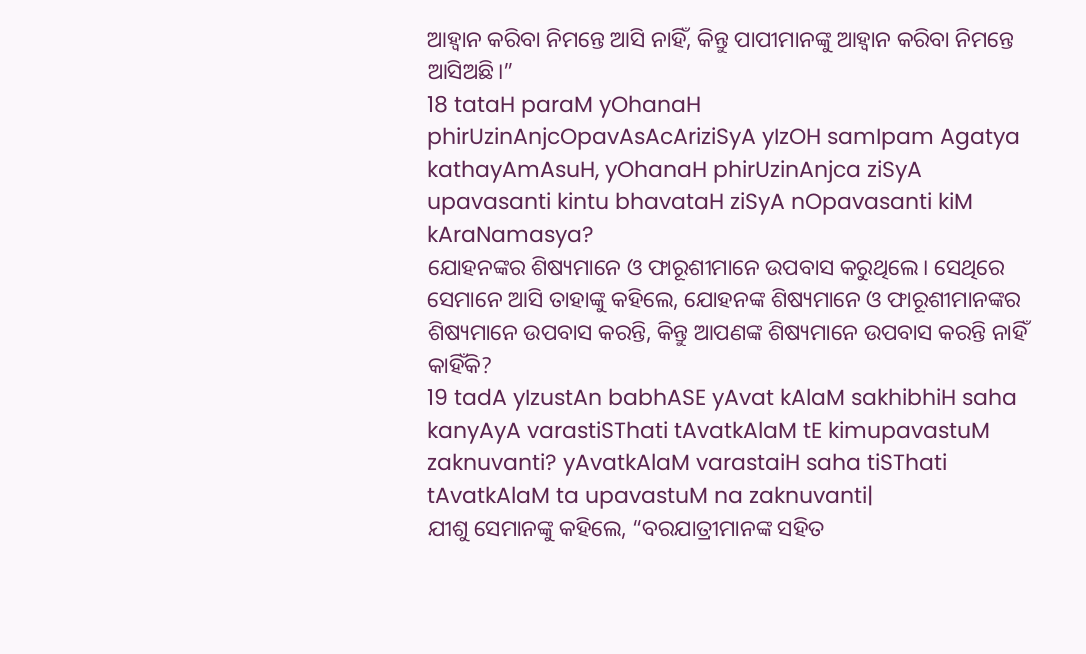ଆହ୍ୱାନ କରିବା ନିମନ୍ତେ ଆସି ନାହିଁ, କିନ୍ତୁ ପାପୀମାନଙ୍କୁ ଆହ୍ୱାନ କରିବା ନିମନ୍ତେ ଆସିଅଛି।”
18 tataH paraM yOhanaH phirUzinAnjcOpavAsAcAriziSyA yIzOH samIpam Agatya kathayAmAsuH, yOhanaH phirUzinAnjca ziSyA upavasanti kintu bhavataH ziSyA nOpavasanti kiM kAraNamasya?
ଯୋହନଙ୍କର ଶିଷ୍ୟମାନେ ଓ ଫାରୂଶୀମାନେ ଉପବାସ କରୁଥିଲେ। ସେଥିରେ ସେମାନେ ଆସି ତାହାଙ୍କୁ କହିଲେ, ଯୋହନଙ୍କ ଶିଷ୍ୟମାନେ ଓ ଫାରୂଶୀମାନଙ୍କର ଶିଷ୍ୟମାନେ ଉପବାସ କରନ୍ତି, କିନ୍ତୁ ଆପଣଙ୍କ ଶିଷ୍ୟମାନେ ଉପବାସ କରନ୍ତି ନାହିଁ କାହିଁକି?
19 tadA yIzustAn babhASE yAvat kAlaM sakhibhiH saha kanyAyA varastiSThati tAvatkAlaM tE kimupavastuM zaknuvanti? yAvatkAlaM varastaiH saha tiSThati tAvatkAlaM ta upavastuM na zaknuvanti|
ଯୀଶୁ ସେମାନଙ୍କୁ କହିଲେ, “ବରଯାତ୍ରୀମାନଙ୍କ ସହିତ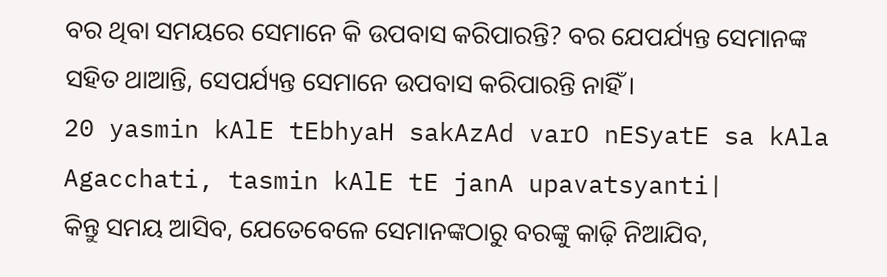ବର ଥିବା ସମୟରେ ସେମାନେ କି ଉପବାସ କରିପାରନ୍ତି? ବର ଯେପର୍ଯ୍ୟନ୍ତ ସେମାନଙ୍କ ସହିତ ଥାଆନ୍ତି, ସେପର୍ଯ୍ୟନ୍ତ ସେମାନେ ଉପବାସ କରିପାରନ୍ତି ନାହିଁ।
20 yasmin kAlE tEbhyaH sakAzAd varO nESyatE sa kAla Agacchati, tasmin kAlE tE janA upavatsyanti|
କିନ୍ତୁ ସମୟ ଆସିବ, ଯେତେବେଳେ ସେମାନଙ୍କଠାରୁ ବରଙ୍କୁ କାଢ଼ି ନିଆଯିବ,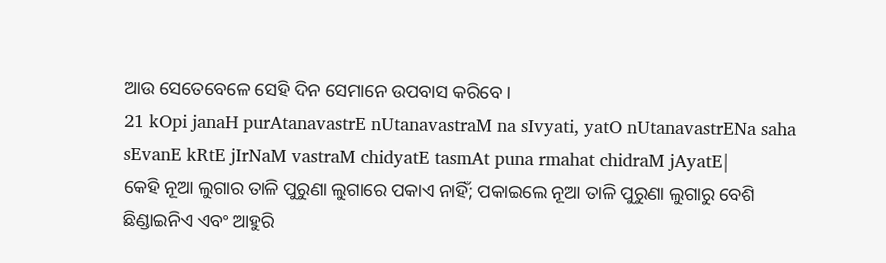ଆଉ ସେତେବେଳେ ସେହି ଦିନ ସେମାନେ ଉପବାସ କରିବେ।
21 kOpi janaH purAtanavastrE nUtanavastraM na sIvyati, yatO nUtanavastrENa saha sEvanE kRtE jIrNaM vastraM chidyatE tasmAt puna rmahat chidraM jAyatE|
କେହି ନୂଆ ଲୁଗାର ତାଳି ପୁରୁଣା ଲୁଗାରେ ପକାଏ ନାହିଁ; ପକାଇଲେ ନୂଆ ତାଳି ପୁରୁଣା ଲୁଗାରୁ ବେଶି ଛିଣ୍ଡାଇନିଏ ଏବଂ ଆହୁରି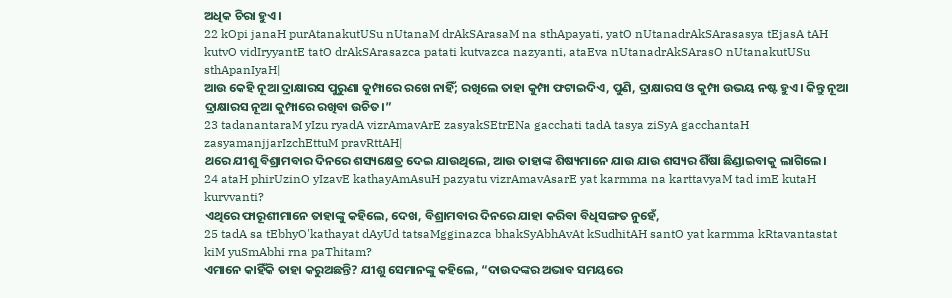ଅଧିକ ଚିରା ହୁଏ।
22 kOpi janaH purAtanakutUSu nUtanaM drAkSArasaM na sthApayati, yatO nUtanadrAkSArasasya tEjasA tAH kutvO vidIryyantE tatO drAkSArasazca patati kutvazca nazyanti, ataEva nUtanadrAkSArasO nUtanakutUSu sthApanIyaH|
ଆଉ କେହି ନୂଆ ଦ୍ରାକ୍ଷାରସ ପୁରୁଣା କୁମ୍ପାରେ ରଖେ ନାହିଁ; ରଖିଲେ ତାହା କୁମ୍ପା ଫଟାଇଦିଏ, ପୁଣି, ଦ୍ରାକ୍ଷାରସ ଓ କୁମ୍ପା ଉଭୟ ନଷ୍ଟ ହୁଏ। କିନ୍ତୁ ନୂଆ ଦ୍ରାକ୍ଷାରସ ନୂଆ କୁମ୍ପାରେ ରଖିବା ଉଚିତ।”
23 tadanantaraM yIzu ryadA vizrAmavArE zasyakSEtrENa gacchati tadA tasya ziSyA gacchantaH zasyamanjjarIzchEttuM pravRttAH|
ଥରେ ଯୀଶୁ ବିଶ୍ରାମବାର ଦିନରେ ଶସ୍ୟକ୍ଷେତ୍ର ଦେଇ ଯାଉଥିଲେ, ଆଉ ତାହାଙ୍କ ଶିଷ୍ୟମାନେ ଯାଉ ଯାଉ ଶସ୍ୟର ଶିଁଷା ଛିଣ୍ଡାଇବାକୁ ଲାଗିଲେ।
24 ataH phirUzinO yIzavE kathayAmAsuH pazyatu vizrAmavAsarE yat karmma na karttavyaM tad imE kutaH kurvvanti?
ଏଥିରେ ଫାରୂଶୀମାନେ ତାହାଙ୍କୁ କହିଲେ, ଦେଖ, ବିଶ୍ରାମବାର ଦିନରେ ଯାହା କରିବା ବିଧିସଙ୍ଗତ ନୁହେଁ,
25 tadA sa tEbhyO'kathayat dAyUd tatsaMgginazca bhakSyAbhAvAt kSudhitAH santO yat karmma kRtavantastat kiM yuSmAbhi rna paThitam?
ଏମାନେ କାହିଁକି ତାହା କରୁଅଛନ୍ତି? ଯୀଶୁ ସେମାନଙ୍କୁ କହିଲେ, “ଦାଉଦଙ୍କର ଅଭାବ ସମୟରେ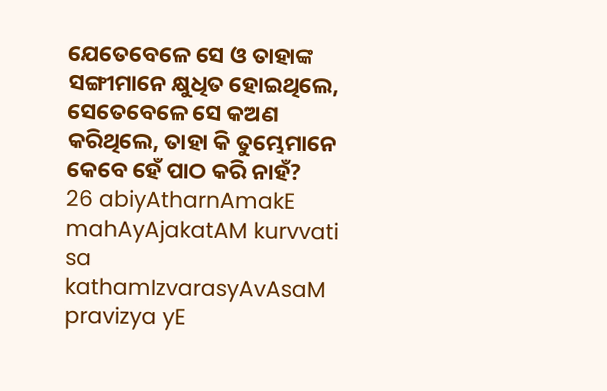ଯେତେବେଳେ ସେ ଓ ତାହାଙ୍କ ସଙ୍ଗୀମାନେ କ୍ଷୁଧିତ ହୋଇଥିଲେ, ସେତେବେଳେ ସେ କଅଣ କରିଥିଲେ, ତାହା କି ତୁମ୍ଭେମାନେ କେବେ ହେଁ ପାଠ କରି ନାହଁ?
26 abiyAtharnAmakE mahAyAjakatAM kurvvati sa kathamIzvarasyAvAsaM pravizya yE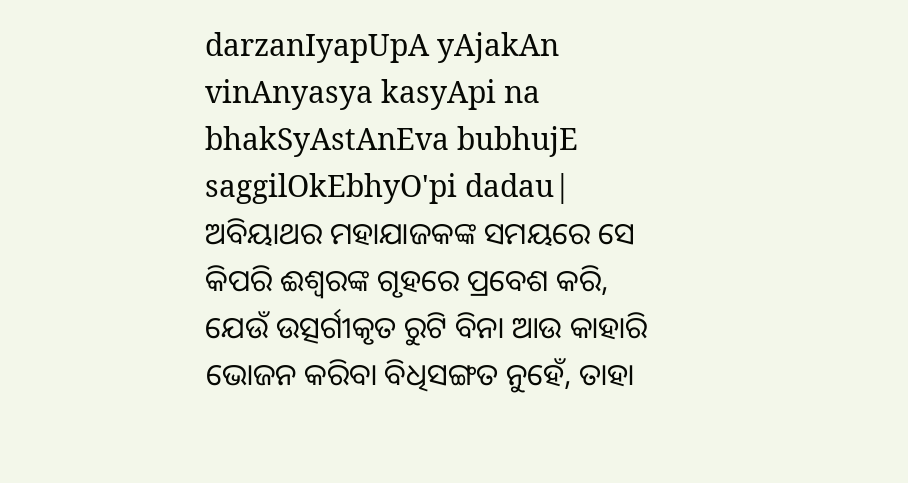darzanIyapUpA yAjakAn vinAnyasya kasyApi na bhakSyAstAnEva bubhujE saggilOkEbhyO'pi dadau|
ଅବିୟାଥର ମହାଯାଜକଙ୍କ ସମୟରେ ସେ କିପରି ଈଶ୍ବରଙ୍କ ଗୃହରେ ପ୍ରବେଶ କରି, ଯେଉଁ ଉତ୍ସର୍ଗୀକୃତ ରୁଟି ବିନା ଆଉ କାହାରି ଭୋଜନ କରିବା ବିଧିସଙ୍ଗତ ନୁହେଁ, ତାହା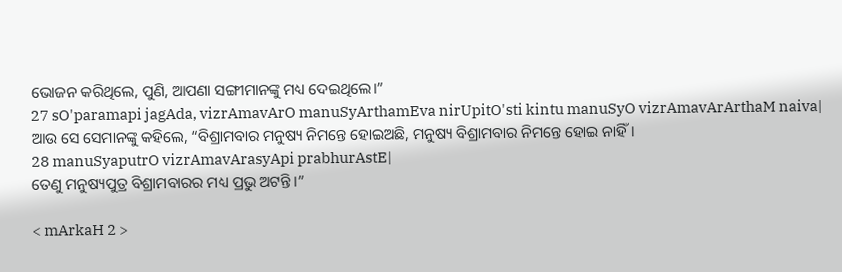ଭୋଜନ କରିଥିଲେ, ପୁଣି, ଆପଣା ସଙ୍ଗୀମାନଙ୍କୁ ମଧ୍ୟ ଦେଇଥିଲେ।”
27 sO'paramapi jagAda, vizrAmavArO manuSyArthamEva nirUpitO'sti kintu manuSyO vizrAmavArArthaM naiva|
ଆଉ ସେ ସେମାନଙ୍କୁ କହିଲେ, “ବିଶ୍ରାମବାର ମନୁଷ୍ୟ ନିମନ୍ତେ ହୋଇଅଛି, ମନୁଷ୍ୟ ବିଶ୍ରାମବାର ନିମନ୍ତେ ହୋଇ ନାହିଁ।
28 manuSyaputrO vizrAmavArasyApi prabhurAstE|
ତେଣୁ ମନୁଷ୍ୟପୁତ୍ର ବିଶ୍ରାମବାରର ମଧ୍ୟ ପ୍ରଭୁ ଅଟନ୍ତି।”

< mArkaH 2 >